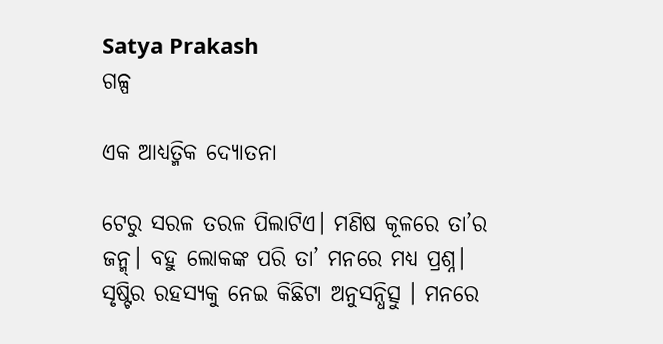Satya Prakash
ଗଳ୍ପ

ଏକ ଆଧ୍ୟତ୍ମିକ ଦ୍ୟୋତନା

ଟେରୁ ସରଳ ତରଳ ପିଲାଟିଏ। ମଣିଷ କୂଳରେ ତା’ର ଜନ୍ମ୍। ବହୁ ଲୋକଙ୍କ ପରି ତା’ ମନରେ ମଧ୍ଯ ପ୍ରଶ୍ନ। ସୃଷ୍ଟିର ରହସ୍ୟକୁ ନେଇ କିଛିଟା ଅନୁସନ୍ଧିତ୍ସୁ । ମନରେ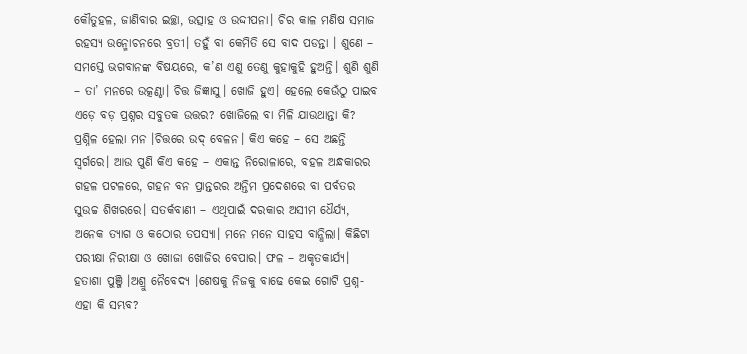କୌତୁହଳ, ଜାଣିବାର ଇଚ୍ଛା, ଉତ୍ସାହ ଓ ଉଦ୍ଦୀପନା। ଚିର କାଳ ମଣିଷ ସମାଜ ରହସ୍ୟ ଉନ୍ମୋଚନରେ ବ୍ରତୀ। ତହୁଁ ବା କେମିତି ସେ ବାଦ ପଡନ୍ତା । ଶୁଣେ – ସମସ୍ତେ ଭଗବାନଙ୍କ ବିଷୟରେ, କ’ଣ ଏଣୁ ତେଣୁ କୁହାକୁହି ହୁଅନ୍ତି। ଶୁଣି ଶୁଣି – ତା’ ମନରେ ଉତ୍କଣ୍ଠା। ଚିତ୍ତ ଜିଜ୍ଞାସୁ। ଖୋଜି ହୁଏ। ହେଲେ କେଉଁଠୁ ପାଇବ ଏଡ଼େ ବଡ଼ ପ୍ରଶ୍ନର ସବୁତକ ଉତ୍ତର? ଖୋଜିଲେ ବା ମିଳି ଯାଉଥାନ୍ତା କି? ପ୍ରଶ୍ନିଳ ହେଲା ମନ ।ଚିତ୍ତରେ ଉଦ୍ ବେଳନ। କିଏ କହେ – ସେ ଅଛନ୍ତି ସ୍ଵର୍ଗରେ। ଆଉ ପୁଣି କିଏ କହେ – ଏକାନ୍ତ ନିରୋଳାରେ, ବହଳ ଅନ୍ଧକାରର ଗହଳ ପଟଳରେ, ଗହନ ବନ ପ୍ରାନ୍ତରର ଅନ୍ତିମ ପ୍ରଦେଶରେ ବା ପର୍ବତର ସୁଉଚ୍ଚ ଶିଖରରେ। ସତର୍କବାଣୀ – ଏଥିପାଇଁ ଦରକାର ଅସୀମ ଧୈର୍ଯ୍ୟ, ଅନେକ ତ୍ୟାଗ ଓ କଠୋର ତପସ୍ୟା। ମନେ ମନେ ସାହସ ବାନ୍ଧିଲା। କିଛିଟା ପରୀକ୍ଷା ନିରୀକ୍ଷା ଓ ଖୋଜା ଖୋଜିର ବେପାର। ଫଳ – ଅକୃତକାର୍ଯ୍ୟ। ହତାଶା ପୁଞ୍ଜି ।ଅଶ୍ରୁ ନୈବେଦ୍ୟ ।ଶେଷକୁ ନିଜକୁ ବାଢେ କେଇ ଗୋଟି ପ୍ରଶ୍ନ-ଏହା କି ସମ୍ଭବ?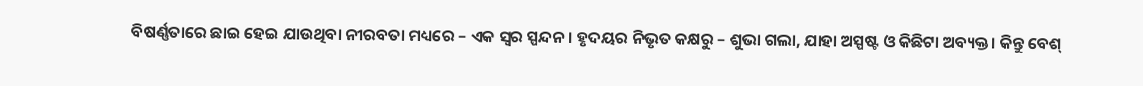ବିଷର୍ଣ୍ଣତାରେ ଛାଇ ହେଇ ଯାଉଥିବା ନୀରବତା ମଧ୍ୟରେ – ଏକ ସ୍ଵର ସ୍ପନ୍ଦନ। ହୃଦୟର ନିଭୃତ କକ୍ଷରୁ – ଶୁଭା ଗଲା, ଯାହା ଅସ୍ପଷ୍ଟ ଓ କିଛିଟା ଅବ୍ୟକ୍ତ। କିନ୍ତୁ ବେଶ୍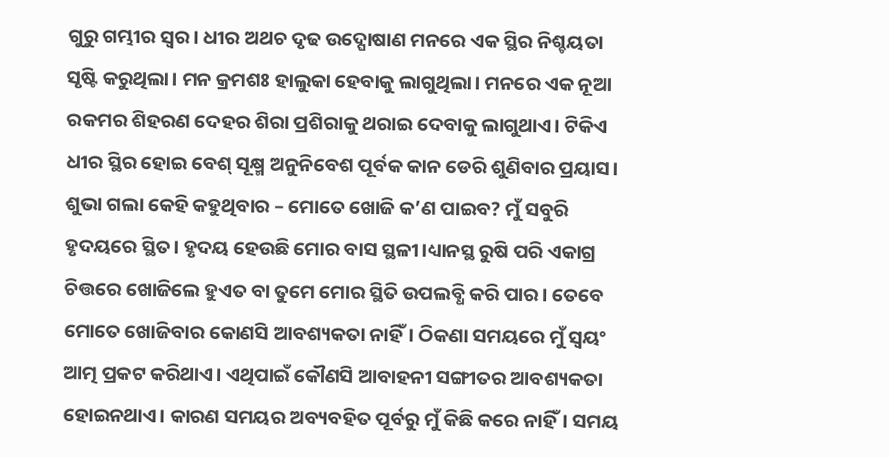ଗୁରୁ ଗମ୍ଭୀର ସ୍ଵର। ଧୀର ଅଥଚ ଦୃଢ ଉଦ୍ଘୋଷାଣ ମନରେ ଏକ ସ୍ଥିର ନିଶ୍ଚୟତା ସୃଷ୍ଟି କରୁଥିଲା। ମନ କ୍ରମଶଃ ହାଲୁକା ହେବାକୁ ଲାଗୁଥିଲା। ମନରେ ଏକ ନୂଆ ରକମର ଶିହରଣ ଦେହର ଶିରା ପ୍ରଶିରାକୁ ଥରାଇ ଦେବାକୁ ଲାଗୁଥାଏ। ଟିକିଏ ଧୀର ସ୍ଥିର ହୋଇ ବେଶ୍ ସୂକ୍ଷ୍ମ ଅନୁନିବେଶ ପୂର୍ବକ କାନ ଡେରି ଶୁଣିବାର ପ୍ରୟାସ। ଶୁଭା ଗଲା କେହି କହୁଥିବାର – ମୋତେ ଖୋଜି କ’ଣ ପାଇବ? ମୁଁ ସବୁରି ହୃଦୟରେ ସ୍ଥିତ। ହୃଦୟ ହେଉଛି ମୋର ବାସ ସ୍ଥଳୀ।ଧ୍ୟାନସ୍ଥ ରୁଷି ପରି ଏକାଗ୍ର ଚିତ୍ତରେ ଖୋଜିଲେ ହୁଏତ ବା ତୁମେ ମୋର ସ୍ଥିତି ଉପଲବ୍ଧି କରି ପାର। ତେବେ ମୋତେ ଖୋଜିବାର କୋଣସି ଆବଶ୍ୟକତା ନାହିଁ। ଠିକଣା ସମୟରେ ମୁଁ ସ୍ଵୟଂ ଆତ୍ମ ପ୍ରକଟ କରିଥାଏ। ଏଥିପାଇଁ କୌଣସି ଆବାହନୀ ସଙ୍ଗୀତର ଆବଶ୍ୟକତା ହୋଇନଥାଏ। କାରଣ ସମୟର ଅବ୍ୟବହିତ ପୂର୍ବରୁ ମୁଁ କିଛି କରେ ନାହିଁ। ସମୟ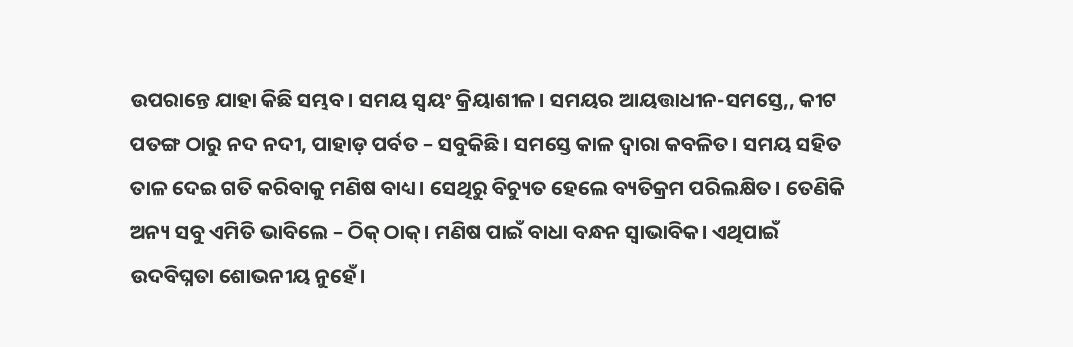ଉପରାନ୍ତେ ଯାହା କିଛି ସମ୍ଭବ। ସମୟ ସ୍ଵୟଂ କ୍ରିୟାଶୀଳ। ସମୟର ଆୟତ୍ତାଧୀନ-ସମସ୍ତେ,, କୀଟ ପତଙ୍ଗ ଠାରୁ ନଦ ନଦୀ, ପାହାଡ଼ ପର୍ବତ – ସବୁକିଛି। ସମସ୍ତେ କାଳ ଦ୍ଵାରା କବଳିତ। ସମୟ ସହିତ ତାଳ ଦେଇ ଗତି କରିବାକୁ ମଣିଷ ବାଧ୍ୟ। ସେଥିରୁ ବିଚ୍ୟୁତ ହେଲେ ବ୍ୟତିକ୍ରମ ପରିଲକ୍ଷିତ। ତେଣିକି ଅନ୍ୟ ସବୁ ଏମିତି ଭାବିଲେ – ଠିକ୍ ଠାକ୍। ମଣିଷ ପାଇଁ ବାଧା ବନ୍ଧନ ସ୍ୱାଭାବିକ। ଏଥିପାଇଁ ଉଦବିଘ୍ନତା ଶୋଭନୀୟ ନୁହେଁ।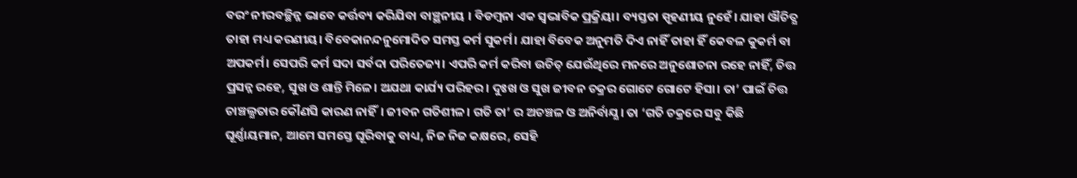ବରଂ ନୀରବଚ୍ଛିନ୍ନ ଭାବେ କର୍ତ୍ତବ୍ୟ କରିଯିବା ବାଞ୍ଛନୀୟ । ବିଡମ୍ବନା ଏକ ସ୍ଵଭାବିକ ପ୍ରକ୍ରିୟା। ବ୍ୟସ୍ତତା ସ୍ପୃହଣୀୟ ନୁହେଁ। ଯାହା ଔଚିତ୍ଯ ତାହା ମଧ୍ୟ କରଣୀୟ। ବିବେକାନନ୍ଦନୁମୋଦିତ ସମସ୍ତ କର୍ମ ସୁକର୍ମ। ଯାହା ବିବେକ ଅନୁମତି ଦିଏ ନାହିଁ ତାହା ହିଁ କେବଳ କୁକର୍ମ ବା ଅପକର୍ମ। ସେପରି କର୍ମ ସଦା ସର୍ବଦା ପରିତେଜ୍ୟ। ଏପରି କର୍ମ କରିବା ଉଚିତ୍ ଯେଉଁଥିରେ ମନରେ ଅନୁଶୋଚନା ରହେ ନାହିଁ, ଚିତ୍ତ ପ୍ରସନ୍ନ ରହେ, ସୁଖ ଓ ଶାନ୍ତି ମିଳେ। ଅଯଥା କାର୍ଯ୍ୟ ପରିହର। ଦୁଃଖ ଓ ସୁଖ ଜୀବନ ଚକ୍ରର ଗୋଟେ ଗୋଟେ ହିସା। ତା’ ପାଇଁ ଚିତ୍ତ ଚାଞ୍ଚଲ୍ଯତାର କୌଣସି କାରଣ ନାହିଁ। ଜୀବନ ଗତିଶୀଳ। ଗତି ତା’ ର ଅଚଞ୍ଚଳ ଓ ଅନିର୍ବାଯ୍ଯ। ତା ‘ଗତି ଚକ୍ରରେ ସବୁ କିଛି ଘୂର୍ଣ୍ଣାୟମାନ, ଆମେ ସମସ୍ତେ ଘୂରିବାକୁ ବାଧ୍ୟ, ନିଜ ନିଜ କକ୍ଷରେ, ସେହି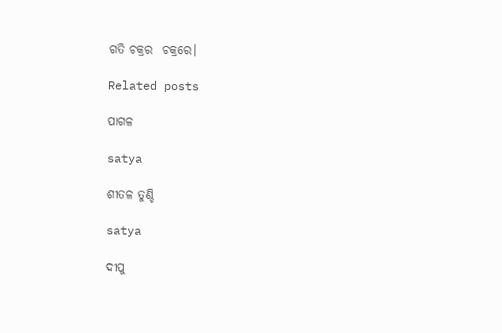ଗତି ଚକ୍ରର  ଚକ୍ରରେ।

Related posts

ପାଗଳ

satya

ଶୀତଳ ତୁଣ୍ଡି

satya

ଦୀପୁ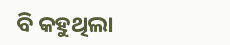ବି କହୁଥିଲା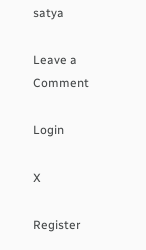satya

Leave a Comment

Login

X

Register